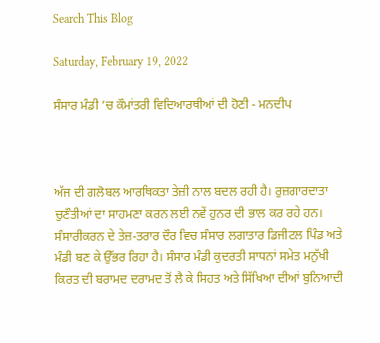Search This Blog

Saturday, February 19, 2022

ਸੰਸਾਰ ਮੰਡੀ ’ਚ ਕੌਮਾਂਤਰੀ ਵਿਦਿਆਰਥੀਆਂ ਦੀ ਹੋਣੀ - ਮਨਦੀਪ



ਅੱਜ ਦੀ ਗਲੋਬਲ ਆਰਥਿਕਤਾ ਤੇਜ਼ੀ ਨਾਲ ਬਦਲ ਰਹੀ ਹੈ। ਰੁਜ਼ਗਾਰਦਾਤਾ ਚੁਣੌਤੀਆਂ ਦਾ ਸਾਹਮਣਾ ਕਰਨ ਲਈ ਨਵੇਂ ਹੁਨਰ ਦੀ ਭਾਲ ਕਰ ਰਹੇ ਹਨ। ਸੰਸਾਰੀਕਰਨ ਦੇ ਤੇਜ਼-ਤਰਾਰ ਦੌਰ ਵਿਚ ਸੰਸਾਰ ਲਗਾਤਾਰ ਡਿਜੀਟਲ ਪਿੰਡ ਅਤੇ ਮੰਡੀ ਬਣ ਕੇ ਉੱਭਰ ਰਿਹਾ ਹੈ। ਸੰਸਾਰ ਮੰਡੀ ਕੁਦਰਤੀ ਸਾਧਨਾਂ ਸਮੇਤ ਮਨੁੱਖੀ ਕਿਰਤ ਦੀ ਬਰਾਮਦ ਦਰਾਮਦ ਤੋਂ ਲੈ ਕੇ ਸਿਹਤ ਅਤੇ ਸਿੱਖਿਆ ਦੀਆਂ ਬੁਨਿਆਦੀ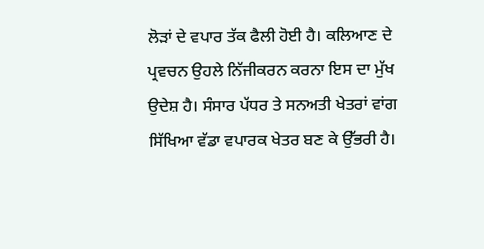ਲੋੜਾਂ ਦੇ ਵਪਾਰ ਤੱਕ ਫੈਲੀ ਹੋਈ ਹੈ। ਕਲਿਆਣ ਦੇ ਪ੍ਰਵਚਨ ਉਹਲੇ ਨਿੱਜੀਕਰਨ ਕਰਨਾ ਇਸ ਦਾ ਮੁੱਖ ਉਦੇਸ਼ ਹੈ। ਸੰਸਾਰ ਪੱਧਰ ਤੇ ਸਨਅਤੀ ਖੇਤਰਾਂ ਵਾਂਗ ਸਿੱਖਿਆ ਵੱਡਾ ਵਪਾਰਕ ਖੇਤਰ ਬਣ ਕੇ ਉੱਭਰੀ ਹੈ।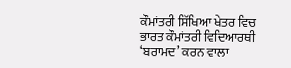ਕੌਮਾਂਤਰੀ ਸਿੱਖਿਆ ਖੇਤਰ ਵਿਚ ਭਾਰਤ ਕੌਮਾਂਤਰੀ ਵਿਦਿਆਰਥੀ ‘ਬਰਾਮਦ’ ਕਰਨ ਵਾਲਾ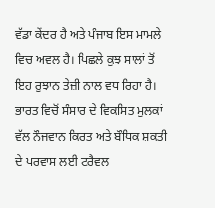ਵੱਡਾ ਕੇਂਦਰ ਹੈ ਅਤੇ ਪੰਜਾਬ ਇਸ ਮਾਮਲੇ ਵਿਚ ਅਵਲ ਹੈ। ਪਿਛਲੇ ਕੁਝ ਸਾਲਾਂ ਤੋਂ ਇਹ ਰੁਝਾਨ ਤੇਜ਼ੀ ਨਾਲ ਵਧ ਰਿਹਾ ਹੈ। ਭਾਰਤ ਵਿਚੋਂ ਸੰਸਾਰ ਦੇ ਵਿਕਸਿਤ ਮੁਲਕਾਂ ਵੱਲ ਨੌਜਵਾਨ ਕਿਰਤ ਅਤੇ ਬੌਧਿਕ ਸ਼ਕਤੀ ਦੇ ਪਰਵਾਸ ਲਈ ਟਰੈਵਲ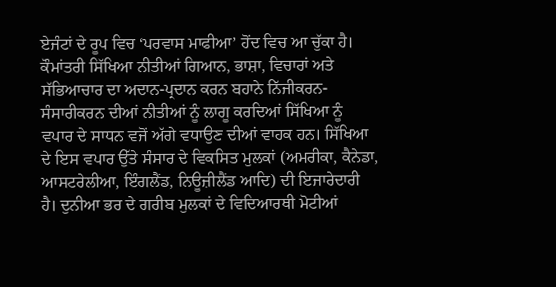ਏਜੰਟਾਂ ਦੇ ਰੂਪ ਵਿਚ ‘ਪਰਵਾਸ ਮਾਫੀਆ’ ਹੋਂਦ ਵਿਚ ਆ ਚੁੱਕਾ ਹੈ।
ਕੌਮਾਂਤਰੀ ਸਿੱਖਿਆ ਨੀਤੀਆਂ ਗਿਆਨ, ਭਾਸ਼ਾ, ਵਿਚਾਰਾਂ ਅਤੇ ਸੱਭਿਆਚਾਰ ਦਾ ਅਦਾਨ-ਪ੍ਰਦਾਨ ਕਰਨ ਬਹਾਨੇ ਨਿੱਜੀਕਰਨ-ਸੰਸਾਰੀਕਰਨ ਦੀਆਂ ਨੀਤੀਆਂ ਨੂੰ ਲਾਗੂ ਕਰਦਿਆਂ ਸਿੱਖਿਆ ਨੂੰ ਵਪਾਰ ਦੇ ਸਾਧਨ ਵਜੋਂ ਅੱਗੇ ਵਧਾਉਣ ਦੀਆਂ ਵਾਹਕ ਹਨ। ਸਿੱਖਿਆ ਦੇ ਇਸ ਵਪਾਰ ਉੱਤੇ ਸੰਸਾਰ ਦੇ ਵਿਕਸਿਤ ਮੁਲਕਾਂ (ਅਮਰੀਕਾ, ਕੈਨੇਡਾ, ਆਸਟਰੇਲੀਆ, ਇੰਗਲੈਂਡ, ਨਿਊਜ਼ੀਲੈਂਡ ਆਦਿ) ਦੀ ਇਜਾਰੇਦਾਰੀ ਹੈ। ਦੁਨੀਆ ਭਰ ਦੇ ਗਰੀਬ ਮੁਲਕਾਂ ਦੇ ਵਿਦਿਆਰਥੀ ਮੋਟੀਆਂ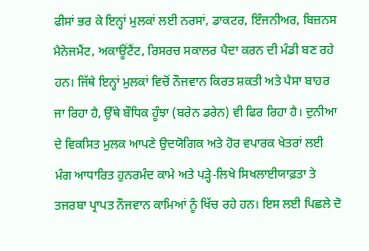ਫੀਸਾਂ ਭਰ ਕੇ ਇਨ੍ਹਾਂ ਮੁਲਕਾਂ ਲਈ ਨਰਸਾਂ, ਡਾਕਟਰ, ਇੰਜਨੀਅਰ, ਬਿਜ਼ਨਸ ਮੈਨੇਜਮੈਂਟ, ਅਕਾਊਂਟੈਂਟ, ਰਿਸਰਚ ਸਕਾਲਰ ਪੈਦਾ ਕਰਨ ਦੀ ਮੰਡੀ ਬਣ ਰਹੇ ਹਨ। ਜਿੱਥੇ ਇਨ੍ਹਾਂ ਮੁਲਕਾਂ ਵਿਚੋਂ ਨੌਜਵਾਨ ਕਿਰਤ ਸ਼ਕਤੀ ਅਤੇ ਪੈਸਾ ਬਾਹਰ ਜਾ ਰਿਹਾ ਹੈ, ਉੱਥੇ ਬੌਧਿਕ ਹੂੰਝਾ (ਬਰੇਨ ਡਰੇਨ) ਵੀ ਫਿਰ ਰਿਹਾ ਹੈ। ਦੁਨੀਆ ਦੇ ਵਿਕਸਿਤ ਮੁਲਕ ਆਪਣੇ ਉਦਯੋਗਿਕ ਅਤੇ ਹੋਰ ਵਪਾਰਕ ਖੇਤਰਾਂ ਲਈ ਮੰਗ ਆਧਾਰਿਤ ਹੁਨਰਮੰਦ ਕਾਮੇ ਅਤੇ ਪੜ੍ਹੇ-ਲਿਖੇ ਸਿਖਲਾਈਯਾਫ਼ਤਾ ਤੇ ਤਜਰਬਾ ਪ੍ਰਾਪਤ ਨੌਜਵਾਨ ਕਾਮਿਆਂ ਨੂੰ ਖਿੱਚ ਰਹੇ ਹਨ। ਇਸ ਲਈ ਪਿਛਲੇ ਦੋ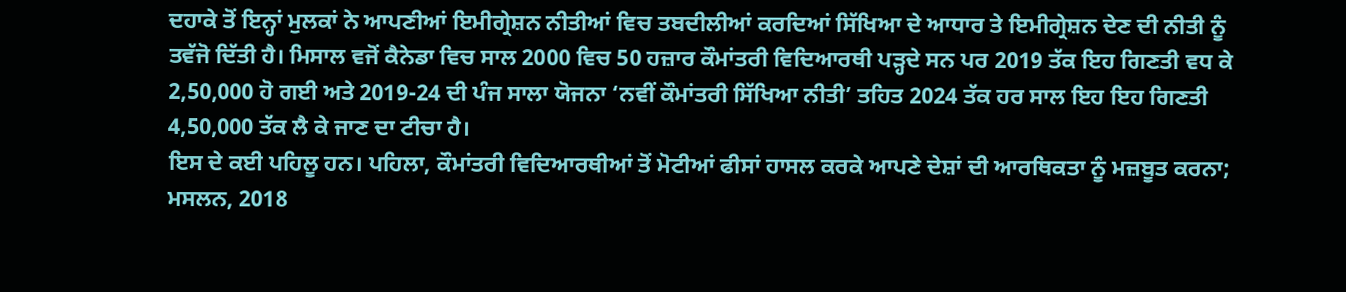ਦਹਾਕੇ ਤੋਂ ਇਨ੍ਹਾਂ ਮੁਲਕਾਂ ਨੇ ਆਪਣੀਆਂ ਇਮੀਗ੍ਰੇਸ਼ਨ ਨੀਤੀਆਂ ਵਿਚ ਤਬਦੀਲੀਆਂ ਕਰਦਿਆਂ ਸਿੱਖਿਆ ਦੇ ਆਧਾਰ ਤੇ ਇਮੀਗ੍ਰੇਸ਼ਨ ਦੇਣ ਦੀ ਨੀਤੀ ਨੂੰ ਤਵੱਜੋ ਦਿੱਤੀ ਹੈ। ਮਿਸਾਲ ਵਜੋਂ ਕੈਨੇਡਾ ਵਿਚ ਸਾਲ 2000 ਵਿਚ 50 ਹਜ਼ਾਰ ਕੌਮਾਂਤਰੀ ਵਿਦਿਆਰਥੀ ਪੜ੍ਹਦੇ ਸਨ ਪਰ 2019 ਤੱਕ ਇਹ ਗਿਣਤੀ ਵਧ ਕੇ 2,50,000 ਹੋ ਗਈ ਅਤੇ 2019-24 ਦੀ ਪੰਜ ਸਾਲਾ ਯੋਜਨਾ ‘ਨਵੀਂ ਕੌਮਾਂਤਰੀ ਸਿੱਖਿਆ ਨੀਤੀ’ ਤਹਿਤ 2024 ਤੱਕ ਹਰ ਸਾਲ ਇਹ ਇਹ ਗਿਣਤੀ 4,50,000 ਤੱਕ ਲੈ ਕੇ ਜਾਣ ਦਾ ਟੀਚਾ ਹੈ।
ਇਸ ਦੇ ਕਈ ਪਹਿਲੂ ਹਨ। ਪਹਿਲਾ, ਕੌਮਾਂਤਰੀ ਵਿਦਿਆਰਥੀਆਂ ਤੋਂ ਮੋਟੀਆਂ ਫੀਸਾਂ ਹਾਸਲ ਕਰਕੇ ਆਪਣੇ ਦੇਸ਼ਾਂ ਦੀ ਆਰਥਿਕਤਾ ਨੂੰ ਮਜ਼ਬੂਤ ਕਰਨਾ; ਮਸਲਨ, 2018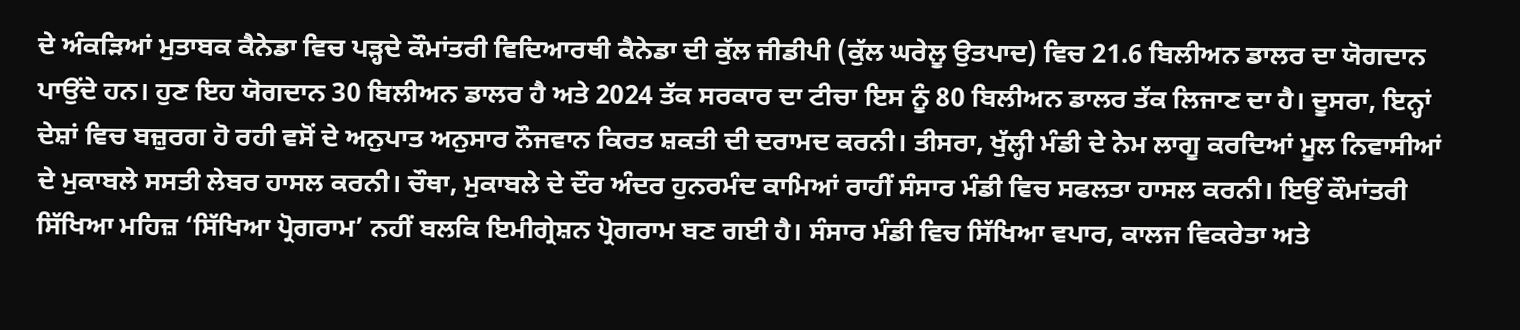ਦੇ ਅੰਕੜਿਆਂ ਮੁਤਾਬਕ ਕੈਨੇਡਾ ਵਿਚ ਪੜ੍ਹਦੇ ਕੌਮਾਂਤਰੀ ਵਿਦਿਆਰਥੀ ਕੈਨੇਡਾ ਦੀ ਕੁੱਲ ਜੀਡੀਪੀ (ਕੁੱਲ ਘਰੇਲੂ ਉਤਪਾਦ) ਵਿਚ 21.6 ਬਿਲੀਅਨ ਡਾਲਰ ਦਾ ਯੋਗਦਾਨ ਪਾਉਂਦੇ ਹਨ। ਹੁਣ ਇਹ ਯੋਗਦਾਨ 30 ਬਿਲੀਅਨ ਡਾਲਰ ਹੈ ਅਤੇ 2024 ਤੱਕ ਸਰਕਾਰ ਦਾ ਟੀਚਾ ਇਸ ਨੂੰ 80 ਬਿਲੀਅਨ ਡਾਲਰ ਤੱਕ ਲਿਜਾਣ ਦਾ ਹੈ। ਦੂਸਰਾ, ਇਨ੍ਹਾਂ ਦੇਸ਼ਾਂ ਵਿਚ ਬਜ਼ੁਰਗ ਹੋ ਰਹੀ ਵਸੋਂ ਦੇ ਅਨੁਪਾਤ ਅਨੁਸਾਰ ਨੌਜਵਾਨ ਕਿਰਤ ਸ਼ਕਤੀ ਦੀ ਦਰਾਮਦ ਕਰਨੀ। ਤੀਸਰਾ, ਖੁੱਲ੍ਹੀ ਮੰਡੀ ਦੇ ਨੇਮ ਲਾਗੂ ਕਰਦਿਆਂ ਮੂਲ ਨਿਵਾਸੀਆਂ ਦੇ ਮੁਕਾਬਲੇ ਸਸਤੀ ਲੇਬਰ ਹਾਸਲ ਕਰਨੀ। ਚੌਥਾ, ਮੁਕਾਬਲੇ ਦੇ ਦੌਰ ਅੰਦਰ ਹੁਨਰਮੰਦ ਕਾਮਿਆਂ ਰਾਹੀਂ ਸੰਸਾਰ ਮੰਡੀ ਵਿਚ ਸਫਲਤਾ ਹਾਸਲ ਕਰਨੀ। ਇਉਂ ਕੌਮਾਂਤਰੀ ਸਿੱਖਿਆ ਮਹਿਜ਼ ‘ਸਿੱਖਿਆ ਪ੍ਰੋਗਰਾਮ’ ਨਹੀਂ ਬਲਕਿ ਇਮੀਗ੍ਰੇਸ਼ਨ ਪ੍ਰੋਗਰਾਮ ਬਣ ਗਈ ਹੈ। ਸੰਸਾਰ ਮੰਡੀ ਵਿਚ ਸਿੱਖਿਆ ਵਪਾਰ, ਕਾਲਜ ਵਿਕਰੇਤਾ ਅਤੇ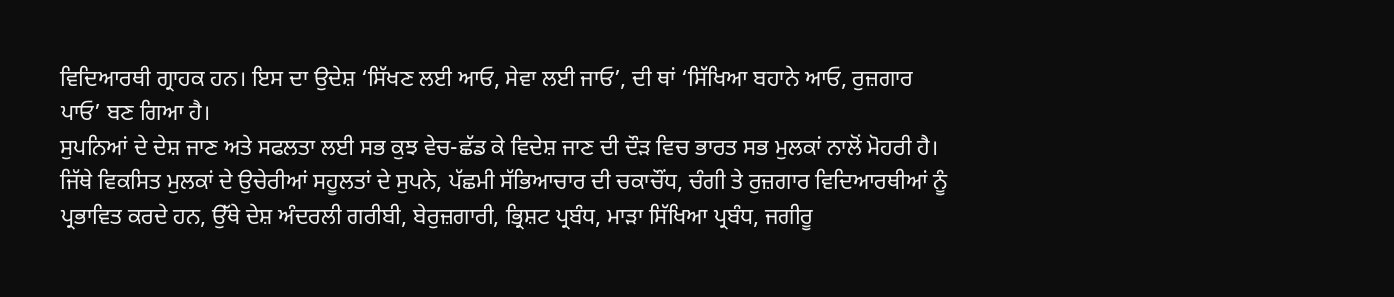ਵਿਦਿਆਰਥੀ ਗ੍ਰਾਹਕ ਹਨ। ਇਸ ਦਾ ਉਦੇਸ਼ ‘ਸਿੱਖਣ ਲਈ ਆਓ, ਸੇਵਾ ਲਈ ਜਾਓ’, ਦੀ ਥਾਂ ‘ਸਿੱਖਿਆ ਬਹਾਨੇ ਆਓ, ਰੁਜ਼ਗਾਰ ਪਾਓ’ ਬਣ ਗਿਆ ਹੈ।
ਸੁਪਨਿਆਂ ਦੇ ਦੇਸ਼ ਜਾਣ ਅਤੇ ਸਫਲਤਾ ਲਈ ਸਭ ਕੁਝ ਵੇਚ-ਛੱਡ ਕੇ ਵਿਦੇਸ਼ ਜਾਣ ਦੀ ਦੌੜ ਵਿਚ ਭਾਰਤ ਸਭ ਮੁਲਕਾਂ ਨਾਲੋਂ ਮੋਹਰੀ ਹੈ। ਜਿੱਥੇ ਵਿਕਸਿਤ ਮੁਲਕਾਂ ਦੇ ਉਚੇਰੀਆਂ ਸਹੂਲਤਾਂ ਦੇ ਸੁਪਨੇ, ਪੱਛਮੀ ਸੱਭਿਆਚਾਰ ਦੀ ਚਕਾਚੌਂਧ, ਚੰਗੀ ਤੇ ਰੁਜ਼ਗਾਰ ਵਿਦਿਆਰਥੀਆਂ ਨੂੰ ਪ੍ਰਭਾਵਿਤ ਕਰਦੇ ਹਨ, ਉੱਥੇ ਦੇਸ਼ ਅੰਦਰਲੀ ਗਰੀਬੀ, ਬੇਰੁਜ਼ਗਾਰੀ, ਭ੍ਰਿਸ਼ਟ ਪ੍ਰਬੰਧ, ਮਾੜਾ ਸਿੱਖਿਆ ਪ੍ਰਬੰਧ, ਜਗੀਰੂ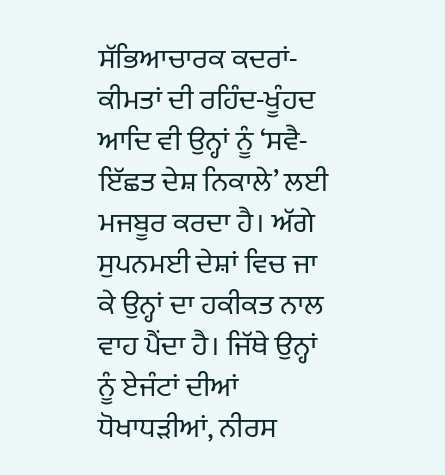ਸੱਭਿਆਚਾਰਕ ਕਦਰਾਂ-ਕੀਮਤਾਂ ਦੀ ਰਹਿੰਦ-ਖੂੰਹਦ ਆਦਿ ਵੀ ਉਨ੍ਹਾਂ ਨੂੰ ‘ਸਵੈ-ਇੱਛਤ ਦੇਸ਼ ਨਿਕਾਲੇ’ ਲਈ ਮਜਬੂਰ ਕਰਦਾ ਹੈ। ਅੱਗੇ ਸੁਪਨਮਈ ਦੇਸ਼ਾਂ ਵਿਚ ਜਾ ਕੇ ਉਨ੍ਹਾਂ ਦਾ ਹਕੀਕਤ ਨਾਲ ਵਾਹ ਪੈਂਦਾ ਹੈ। ਜਿੱਥੇ ਉਨ੍ਹਾਂ ਨੂੰ ਏਜੰਟਾਂ ਦੀਆਂ ਧੋਖਾਧੜੀਆਂ, ਨੀਰਸ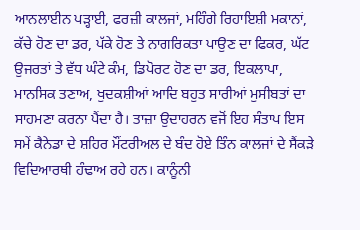ਆਨਲਾਈਨ ਪੜ੍ਹਾਈ, ਫਰਜ਼ੀ ਕਾਲਜਾਂ, ਮਹਿੰਗੇ ਰਿਹਾਇਸ਼ੀ ਮਕਾਨਾਂ, ਕੱਚੇ ਹੋਣ ਦਾ ਡਰ, ਪੱਕੇ ਹੋਣ ਤੇ ਨਾਗਰਿਕਤਾ ਪਾਉਣ ਦਾ ਫਿਕਰ, ਘੱਟ ਉਜਰਤਾਂ ਤੇ ਵੱਧ ਘੰਟੇ ਕੰਮ, ਡਿਪੋਰਟ ਹੋਣ ਦਾ ਡਰ, ਇਕਲਾਪਾ, ਮਾਨਸਿਕ ਤਣਾਅ, ਖੁਦਕਸ਼ੀਆਂ ਆਦਿ ਬਹੁਤ ਸਾਰੀਆਂ ਮੁਸੀਬਤਾਂ ਦਾ ਸਾਹਮਣਾ ਕਰਨਾ ਪੈਂਦਾ ਹੈ। ਤਾਜ਼ਾ ਉਦਾਹਰਨ ਵਜੋਂ ਇਹ ਸੰਤਾਪ ਇਸ ਸਮੇਂ ਕੈਨੇਡਾ ਦੇ ਸ਼ਹਿਰ ਮੌਂਟਰੀਅਲ ਦੇ ਬੰਦ ਹੋਏ ਤਿੰਨ ਕਾਲਜਾਂ ਦੇ ਸੈਂਕੜੇ ਵਿਦਿਆਰਥੀ ਹੰਢਾਅ ਰਹੇ ਹਨ। ਕਾਨੂੰਨੀ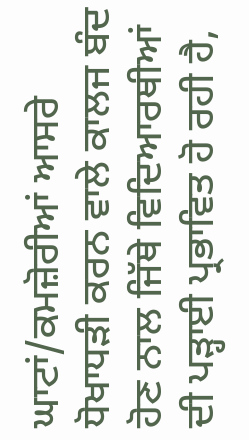ਘਾਟਾਂ/ਕਮਜ਼ੋਰੀਆਂ ਆਸਰੇ ਧੋਖਾਧੜੀ ਕਰਨ ਵਾਲੇ ਕਾਲਜ ਬੰਦ ਹੋਣ ਨਾਲ ਜਿੱਥੇ ਵਿਦਿਆਰਥੀਆਂ ਦੀ ਪੜ੍ਹਾਈ ਪ੍ਰਭਾਵਿਤ ਹੋ ਰਹੀ ਹੈ,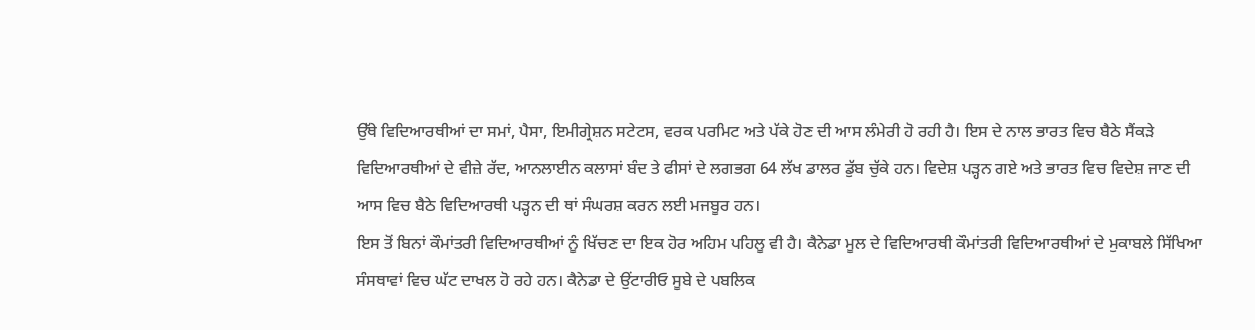ਉੱਥੇ ਵਿਦਿਆਰਥੀਆਂ ਦਾ ਸਮਾਂ, ਪੈਸਾ, ਇਮੀਗ੍ਰੇਸ਼ਨ ਸਟੇਟਸ, ਵਰਕ ਪਰਮਿਟ ਅਤੇ ਪੱਕੇ ਹੋਣ ਦੀ ਆਸ ਲੰਮੇਰੀ ਹੋ ਰਹੀ ਹੈ। ਇਸ ਦੇ ਨਾਲ ਭਾਰਤ ਵਿਚ ਬੈਠੇ ਸੈਂਕੜੇ ਵਿਦਿਆਰਥੀਆਂ ਦੇ ਵੀਜ਼ੇ ਰੱਦ, ਆਨਲਾਈਨ ਕਲਾਸਾਂ ਬੰਦ ਤੇ ਫੀਸਾਂ ਦੇ ਲਗਭਗ 64 ਲੱਖ ਡਾਲਰ ਡੁੱਬ ਚੁੱਕੇ ਹਨ। ਵਿਦੇਸ਼ ਪੜ੍ਹਨ ਗਏ ਅਤੇ ਭਾਰਤ ਵਿਚ ਵਿਦੇਸ਼ ਜਾਣ ਦੀ ਆਸ ਵਿਚ ਬੈਠੇ ਵਿਦਿਆਰਥੀ ਪੜ੍ਹਨ ਦੀ ਥਾਂ ਸੰਘਰਸ਼ ਕਰਨ ਲਈ ਮਜਬੂਰ ਹਨ।
ਇਸ ਤੋਂ ਬਿਨਾਂ ਕੌਮਾਂਤਰੀ ਵਿਦਿਆਰਥੀਆਂ ਨੂੰ ਖਿੱਚਣ ਦਾ ਇਕ ਹੋਰ ਅਹਿਮ ਪਹਿਲੂ ਵੀ ਹੈ। ਕੈਨੇਡਾ ਮੂਲ ਦੇ ਵਿਦਿਆਰਥੀ ਕੌਮਾਂਤਰੀ ਵਿਦਿਆਰਥੀਆਂ ਦੇ ਮੁਕਾਬਲੇ ਸਿੱਖਿਆ ਸੰਸਥਾਵਾਂ ਵਿਚ ਘੱਟ ਦਾਖਲ ਹੋ ਰਹੇ ਹਨ। ਕੈਨੇਡਾ ਦੇ ਉਂਟਾਰੀਓ ਸੂਬੇ ਦੇ ਪਬਲਿਕ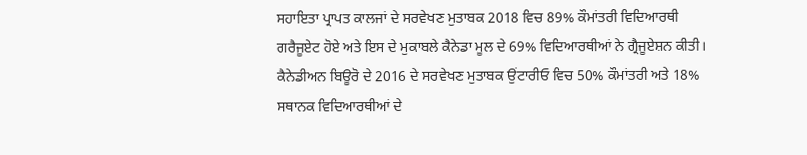ਸਹਾਇਤਾ ਪ੍ਰਾਪਤ ਕਾਲਜਾਂ ਦੇ ਸਰਵੇਖਣ ਮੁਤਾਬਕ 2018 ਵਿਚ 89% ਕੌਮਾਂਤਰੀ ਵਿਦਿਆਰਥੀ ਗਰੈਜੂਏਟ ਹੋਏ ਅਤੇ ਇਸ ਦੇ ਮੁਕਾਬਲੇ ਕੈਨੇਡਾ ਮੂਲ ਦੇ 69% ਵਿਦਿਆਰਥੀਆਂ ਨੇ ਗ੍ਰੈਜੂਏਸ਼ਨ ਕੀਤੀ। ਕੈਨੇਡੀਅਨ ਬਿਊਰੋ ਦੇ 2016 ਦੇ ਸਰਵੇਖਣ ਮੁਤਾਬਕ ਉਂਟਾਰੀਓ ਵਿਚ 50% ਕੌਮਾਂਤਰੀ ਅਤੇ 18% ਸਥਾਨਕ ਵਿਦਿਆਰਥੀਆਂ ਦੇ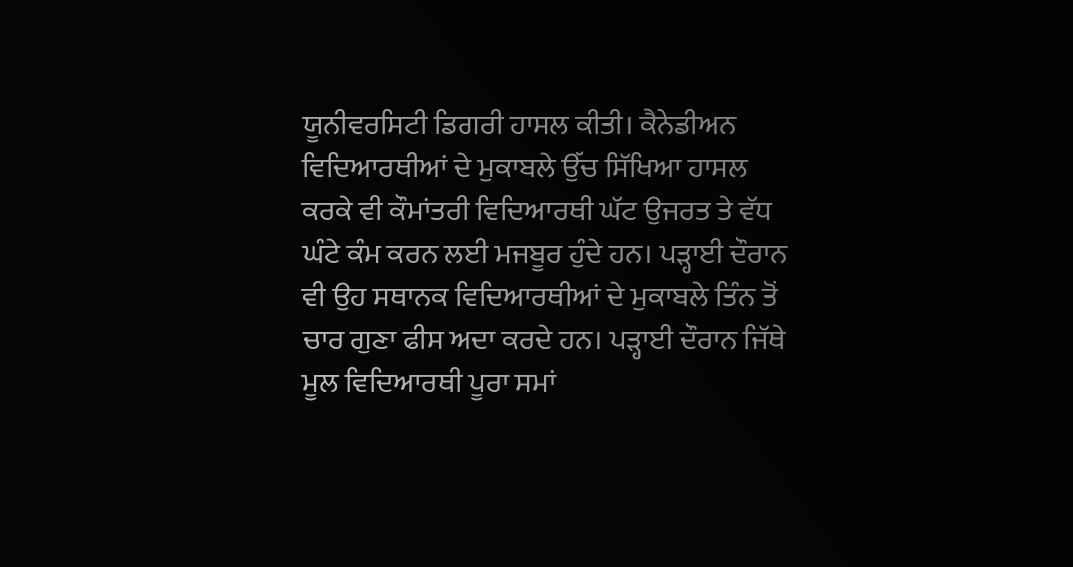ਯੂਨੀਵਰਸਿਟੀ ਡਿਗਰੀ ਹਾਸਲ ਕੀਤੀ। ਕੈਨੇਡੀਅਨ ਵਿਦਿਆਰਥੀਆਂ ਦੇ ਮੁਕਾਬਲੇ ਉੱਚ ਸਿੱਖਿਆ ਹਾਸਲ ਕਰਕੇ ਵੀ ਕੌਮਾਂਤਰੀ ਵਿਦਿਆਰਥੀ ਘੱਟ ਉਜਰਤ ਤੇ ਵੱਧ ਘੰਟੇ ਕੰਮ ਕਰਨ ਲਈ ਮਜਬੂਰ ਹੁੰਦੇ ਹਨ। ਪੜ੍ਹਾਈ ਦੌਰਾਨ ਵੀ ਉਹ ਸਥਾਨਕ ਵਿਦਿਆਰਥੀਆਂ ਦੇ ਮੁਕਾਬਲੇ ਤਿੰਨ ਤੋਂ ਚਾਰ ਗੁਣਾ ਫੀਸ ਅਦਾ ਕਰਦੇ ਹਨ। ਪੜ੍ਹਾਈ ਦੌਰਾਨ ਜਿੱਥੇ ਮੂਲ ਵਿਦਿਆਰਥੀ ਪੂਰਾ ਸਮਾਂ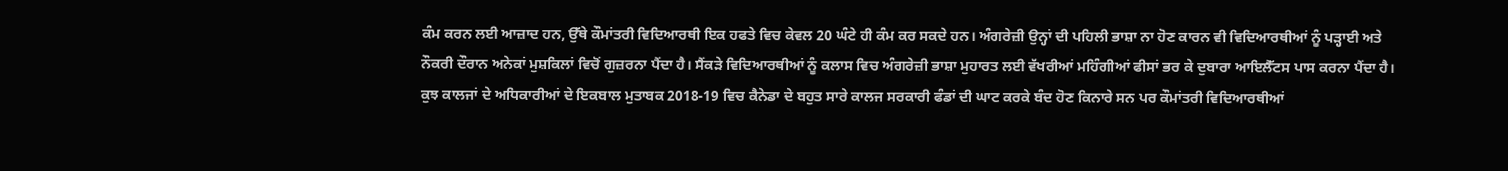ਕੰਮ ਕਰਨ ਲਈ ਆਜ਼ਾਦ ਹਨ, ਉੱਥੇ ਕੌਮਾਂਤਰੀ ਵਿਦਿਆਰਥੀ ਇਕ ਹਫਤੇ ਵਿਚ ਕੇਵਲ 20 ਘੰਟੇ ਹੀ ਕੰਮ ਕਰ ਸਕਦੇ ਹਨ। ਅੰਗਰੇਜ਼ੀ ਉਨ੍ਹਾਂ ਦੀ ਪਹਿਲੀ ਭਾਸ਼ਾ ਨਾ ਹੋਣ ਕਾਰਨ ਵੀ ਵਿਦਿਆਰਥੀਆਂ ਨੂੰ ਪੜ੍ਹਾਈ ਅਤੇ ਨੌਕਰੀ ਦੌਰਾਨ ਅਨੇਕਾਂ ਮੁਸ਼ਕਿਲਾਂ ਵਿਚੋਂ ਗੁਜ਼ਰਨਾ ਪੈਂਦਾ ਹੈ। ਸੈਂਕੜੇ ਵਿਦਿਆਰਥੀਆਂ ਨੂੰ ਕਲਾਸ ਵਿਚ ਅੰਗਰੇਜ਼ੀ ਭਾਸ਼ਾ ਮੁਹਾਰਤ ਲਈ ਵੱਖਰੀਆਂ ਮਹਿੰਗੀਆਂ ਫੀਸਾਂ ਭਰ ਕੇ ਦੁਬਾਰਾ ਆਇਲੈੱਟਸ ਪਾਸ ਕਰਨਾ ਪੈਂਦਾ ਹੈ।
ਕੁਝ ਕਾਲਜਾਂ ਦੇ ਅਧਿਕਾਰੀਆਂ ਦੇ ਇਕਬਾਲ ਮੁਤਾਬਕ 2018-19 ਵਿਚ ਕੈਨੇਡਾ ਦੇ ਬਹੁਤ ਸਾਰੇ ਕਾਲਜ ਸਰਕਾਰੀ ਫੰਡਾਂ ਦੀ ਘਾਟ ਕਰਕੇ ਬੰਦ ਹੋਣ ਕਿਨਾਰੇ ਸਨ ਪਰ ਕੌਮਾਂਤਰੀ ਵਿਦਿਆਰਥੀਆਂ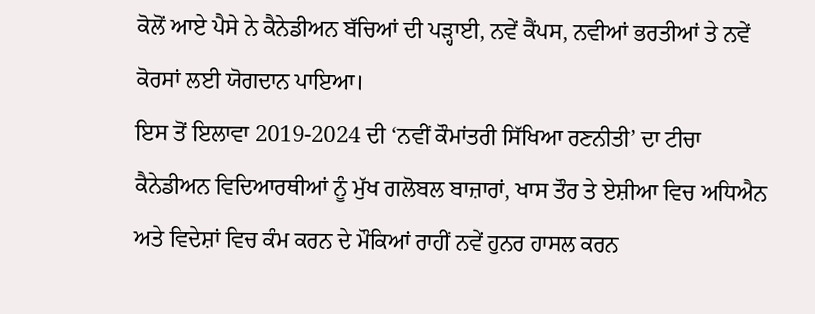ਕੋਲੋਂ ਆਏ ਪੈਸੇ ਨੇ ਕੈਨੇਡੀਅਨ ਬੱਚਿਆਂ ਦੀ ਪੜ੍ਹਾਈ, ਨਵੇਂ ਕੈਂਪਸ, ਨਵੀਆਂ ਭਰਤੀਆਂ ਤੇ ਨਵੇਂ ਕੋਰਸਾਂ ਲਈ ਯੋਗਦਾਨ ਪਾਇਆ।
ਇਸ ਤੋਂ ਇਲਾਵਾ 2019-2024 ਦੀ ‘ਨਵੀਂ ਕੌਮਾਂਤਰੀ ਸਿੱਖਿਆ ਰਣਨੀਤੀ’ ਦਾ ਟੀਚਾ ਕੈਨੇਡੀਅਨ ਵਿਦਿਆਰਥੀਆਂ ਨੂੰ ਮੁੱਖ ਗਲੋਬਲ ਬਾਜ਼ਾਰਾਂ, ਖਾਸ ਤੌਰ ਤੇ ਏਸ਼ੀਆ ਵਿਚ ਅਧਿਐਨ ਅਤੇ ਵਿਦੇਸ਼ਾਂ ਵਿਚ ਕੰਮ ਕਰਨ ਦੇ ਮੌਕਿਆਂ ਰਾਹੀਂ ਨਵੇਂ ਹੁਨਰ ਹਾਸਲ ਕਰਨ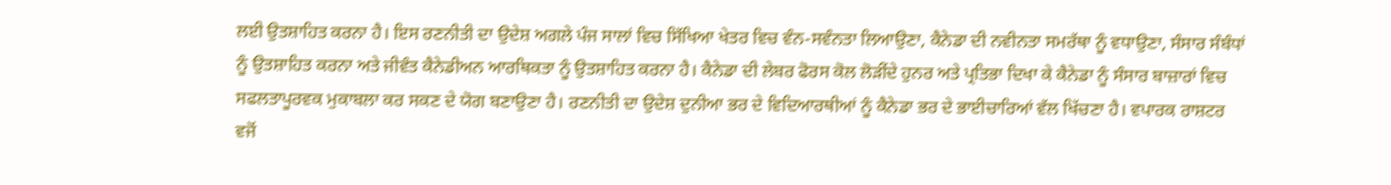ਲਈ ਉਤਸ਼ਾਹਿਤ ਕਰਨਾ ਹੈ। ਇਸ ਰਣਨੀਤੀ ਦਾ ਉਦੇਸ਼ ਅਗਲੇ ਪੰਜ ਸਾਲਾਂ ਵਿਚ ਸਿੱਖਿਆ ਖੇਤਰ ਵਿਚ ਵੰਨ-ਸਵੰਨਤਾ ਲਿਆਉਣਾ, ਕੈਨੇਡਾ ਦੀ ਨਵੀਨਤਾ ਸਮਰੱਥਾ ਨੂੰ ਵਧਾਉਣਾ, ਸੰਸਾਰ ਸੰਬੰਧਾਂ ਨੂੰ ਉਤਸ਼ਾਹਿਤ ਕਰਨਾ ਅਤੇ ਜੀਵੰਤ ਕੈਨੇਡੀਅਨ ਆਰਥਿਕਤਾ ਨੂੰ ਉਤਸ਼ਾਹਿਤ ਕਰਨਾ ਹੈ। ਕੈਨੇਡਾ ਦੀ ਲੇਬਰ ਫੋਰਸ ਕੋਲ ਲੋੜੀਂਦੇ ਹੁਨਰ ਅਤੇ ਪ੍ਰਤਿਭਾ ਦਿਖਾ ਕੇ ਕੈਨੇਡਾ ਨੂੰ ਸੰਸਾਰ ਬਾਜ਼ਾਰਾਂ ਵਿਚ ਸਫਲਤਾਪੂਰਵਕ ਮੁਕਾਬਲਾ ਕਰ ਸਕਣ ਦੇ ਯੋਗ ਬਣਾਉਣਾ ਹੈ। ਰਣਨੀਤੀ ਦਾ ਉਦੇਸ਼ ਦੁਨੀਆ ਭਰ ਦੇ ਵਿਦਿਆਰਥੀਆਂ ਨੂੰ ਕੈਨੇਡਾ ਭਰ ਦੇ ਭਾਈਚਾਰਿਆਂ ਵੱਲ ਖਿੱਚਣਾ ਹੈ। ਵਪਾਰਕ ਰਾਸ਼ਟਰ ਵਜੋਂ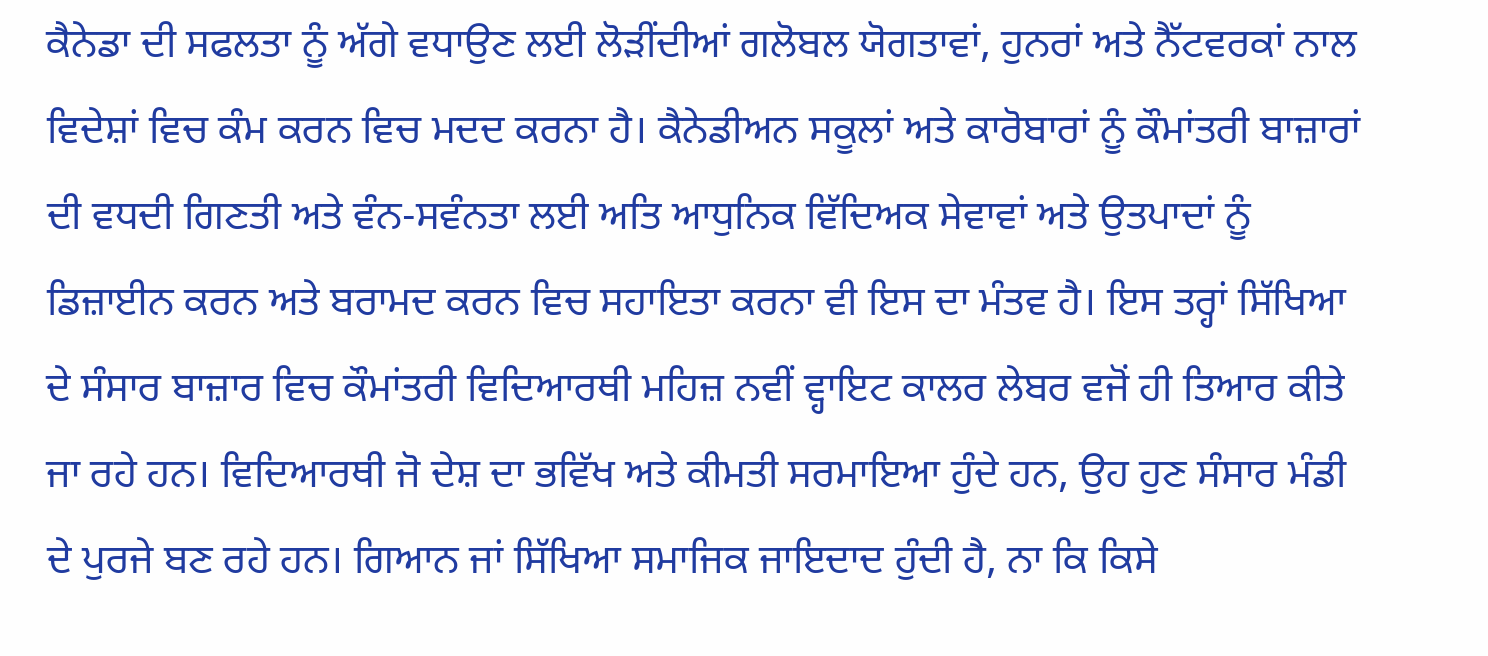ਕੈਨੇਡਾ ਦੀ ਸਫਲਤਾ ਨੂੰ ਅੱਗੇ ਵਧਾਉਣ ਲਈ ਲੋੜੀਂਦੀਆਂ ਗਲੋਬਲ ਯੋਗਤਾਵਾਂ, ਹੁਨਰਾਂ ਅਤੇ ਨੈੱਟਵਰਕਾਂ ਨਾਲ ਵਿਦੇਸ਼ਾਂ ਵਿਚ ਕੰਮ ਕਰਨ ਵਿਚ ਮਦਦ ਕਰਨਾ ਹੈ। ਕੈਨੇਡੀਅਨ ਸਕੂਲਾਂ ਅਤੇ ਕਾਰੋਬਾਰਾਂ ਨੂੰ ਕੌਮਾਂਤਰੀ ਬਾਜ਼ਾਰਾਂ ਦੀ ਵਧਦੀ ਗਿਣਤੀ ਅਤੇ ਵੰਨ-ਸਵੰਨਤਾ ਲਈ ਅਤਿ ਆਧੁਨਿਕ ਵਿੱਦਿਅਕ ਸੇਵਾਵਾਂ ਅਤੇ ਉਤਪਾਦਾਂ ਨੂੰ ਡਿਜ਼ਾਈਨ ਕਰਨ ਅਤੇ ਬਰਾਮਦ ਕਰਨ ਵਿਚ ਸਹਾਇਤਾ ਕਰਨਾ ਵੀ ਇਸ ਦਾ ਮੰਤਵ ਹੈ। ਇਸ ਤਰ੍ਹਾਂ ਸਿੱਖਿਆ ਦੇ ਸੰਸਾਰ ਬਾਜ਼ਾਰ ਵਿਚ ਕੌਮਾਂਤਰੀ ਵਿਦਿਆਰਥੀ ਮਹਿਜ਼ ਨਵੀਂ ਵ੍ਹਾਇਟ ਕਾਲਰ ਲੇਬਰ ਵਜੋਂ ਹੀ ਤਿਆਰ ਕੀਤੇ ਜਾ ਰਹੇ ਹਨ। ਵਿਦਿਆਰਥੀ ਜੋ ਦੇਸ਼ ਦਾ ਭਵਿੱਖ ਅਤੇ ਕੀਮਤੀ ਸਰਮਾਇਆ ਹੁੰਦੇ ਹਨ, ਉਹ ਹੁਣ ਸੰਸਾਰ ਮੰਡੀ ਦੇ ਪੁਰਜੇ ਬਣ ਰਹੇ ਹਨ। ਗਿਆਨ ਜਾਂ ਸਿੱਖਿਆ ਸਮਾਜਿਕ ਜਾਇਦਾਦ ਹੁੰਦੀ ਹੈ, ਨਾ ਕਿ ਕਿਸੇ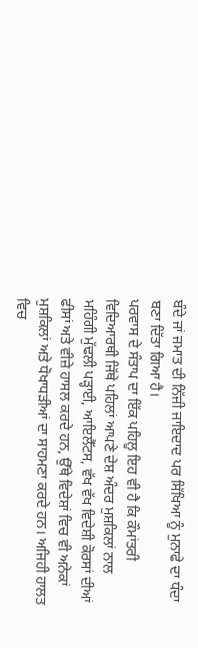ਬੰਦੇ ਜਾਂ ਜਮਾਤ ਦੀ ਨਿੱਜੀ ਜਾਇਦਾਦ ਪਰ ਸਿੱਖਿਆ ਨੂੰ ਮੁਨਾਫੇ ਦਾ ਧੰਦਾ ਬਣਾ ਦਿੱਤਾ ਗਿਆ ਹੈ।
ਪਰਵਾਸ ਦੇ ਸੰਤਾਪ ਦਾ ਇੱਕ ਪਹਿਲੂ ਇਹ ਵੀ ਹੈ ਕਿ ਕੌਮਾਂਤਰੀ ਵਿਦਿਆਰਥੀ ਜਿੱਥੇ ਪਹਿਲਾਂ ਆਪਣੇ ਦੇਸ਼ ਅੰਦਰ ਮੁਸ਼ਕਿਲਾਂ ਨਾਲ ਮਹਿੰਗੀ ਮੁੱਢਲੀ ਪੜ੍ਹਾਈ, ਆਇਲੈੱਟਸ, ਵੱਖ ਵੱਖ ਵਿਦੇਸ਼ੀ ਕੋਰਸਾਂ ਦੀਆਂ ਫੀਸਾਂ ਅਤੇ ਵੀਜ਼ੇ ਹਾਸਲ ਕਰਦੇ ਹਨ, ਉੱਥੇ ਵਿਦੇਸ਼ਾਂ ਵਿਚ ਵੀ ਅਨੇਕਾਂ ਮੁਸ਼ਕਿਲਾਂ ਅਤੇ ਧੋਖਾਧੜੀਆਂ ਦਾ ਸਾਹਮਣਾ ਕਰਦੇ ਹਨ। ਅਜਿਹੀ ਹਾਲਤ ਵਿਚ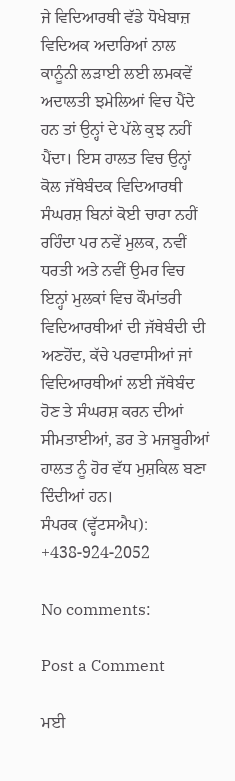ਜੇ ਵਿਦਿਆਰਥੀ ਵੱਡੇ ਧੋਖੇਬਾਜ਼ ਵਿਦਿਅਕ ਅਦਾਰਿਆਂ ਨਾਲ ਕਾਨੂੰਨੀ ਲੜਾਈ ਲਈ ਲਮਕਵੇਂ ਅਦਾਲਤੀ ਝਮੇਲਿਆਂ ਵਿਚ ਪੈਂਦੇ ਹਨ ਤਾਂ ਉਨ੍ਹਾਂ ਦੇ ਪੱਲੇ ਕੁਝ ਨਹੀਂ ਪੈਂਦਾ। ਇਸ ਹਾਲਤ ਵਿਚ ਉਨ੍ਹਾਂ ਕੋਲ ਜੱਥੇਬੰਦਕ ਵਿਦਿਆਰਥੀ ਸੰਘਰਸ਼ ਬਿਨਾਂ ਕੋਈ ਚਾਰਾ ਨਹੀਂ ਰਹਿੰਦਾ ਪਰ ਨਵੇਂ ਮੁਲਕ, ਨਵੀਂ ਧਰਤੀ ਅਤੇ ਨਵੀਂ ਉਮਰ ਵਿਚ ਇਨ੍ਹਾਂ ਮੁਲਕਾਂ ਵਿਚ ਕੌਮਾਂਤਰੀ ਵਿਦਿਆਰਥੀਆਂ ਦੀ ਜੱਥੇਬੰਦੀ ਦੀ ਅਣਹੋਂਦ, ਕੱਚੇ ਪਰਵਾਸੀਆਂ ਜਾਂ ਵਿਦਿਆਰਥੀਆਂ ਲਈ ਜੱਥੇਬੰਦ ਹੋਣ ਤੇ ਸੰਘਰਸ਼ ਕਰਨ ਦੀਆਂ ਸੀਮਤਾਈਆਂ, ਡਰ ਤੇ ਮਜਬੂਰੀਆਂ ਹਾਲਤ ਨੂੰ ਹੋਰ ਵੱਧ ਮੁਸ਼ਕਿਲ ਬਣਾ ਦਿੰਦੀਆਂ ਹਨ।
ਸੰਪਰਕ (ਵ੍ਹੱਟਸਐਪ): +438-924-2052

No comments:

Post a Comment

ਮਈ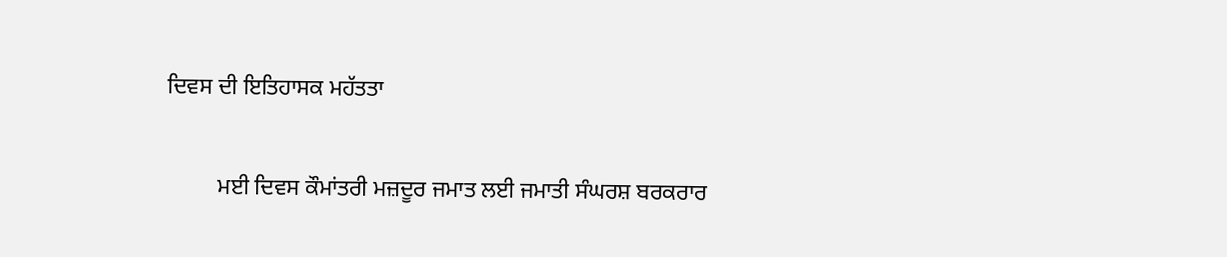ਦਿਵਸ ਦੀ ਇਤਿਹਾਸਕ ਮਹੱਤਤਾ

         ਮਈ ਦਿਵਸ ਕੌਮਾਂਤਰੀ ਮਜ਼ਦੂਰ ਜਮਾਤ ਲਈ ਜਮਾਤੀ ਸੰਘਰਸ਼ ਬਰਕਰਾਰ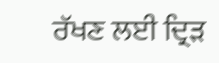ਰੱਖਣ ਲਈ ਦ੍ਰਿੜ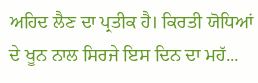ਅਹਿਦ ਲੈਣ ਦਾ ਪ੍ਰਤੀਕ ਹੈ। ਕਿਰਤੀ ਯੋਧਿਆਂ ਦੇ ਖੂਨ ਨਾਲ ਸਿਰਜੇ ਇਸ ਦਿਨ ਦਾ ਮਹੱ...